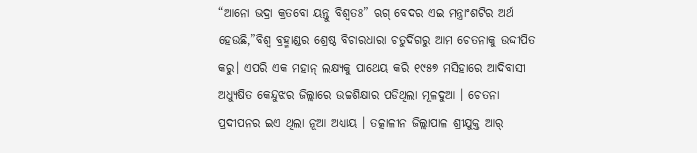“ଆନୋ ଭଦ୍ରା କ୍ରତବୋ ୟନ୍ତୁ ବିଶ୍ବତଃ” ଋଗ୍ ବେଦର ଏଇ ମନ୍ତ୍ରାଂଶଟିର ଅର୍ଥ ହେଉଛି,”ବିଶ୍ବ ବ୍ରହ୍ମାଣ୍ଡର ଶ୍ରେଷ୍ଠ ବିଚାରଧାରା ଚତୁର୍ଦିଗରୁ ଆମ ଚେତନାକୁ ଉଦ୍ଦୀପିତ କରୁ। ଏପରି ଏକ ମହାନ୍ ଲକ୍ଷ୍ଯକୁ ପାଥେୟ କରି ୧୯୫୭ ମସିହାରେ ଆଦିବାସୀ ଅଧ୍ଯୁଷିତ କେନ୍ଦୁଝର ଜିଲ୍ଲାରେ ଉଚ୍ଚଶିକ୍ଷାର ପଡିଥିଲା ମୂଳଦୁଆ । ଚେତନା ପ୍ରଦୀପନର ଇଏ ଥିଲା ନୂଆ ଅଧ୍ଯାୟ । ତତ୍କାଳୀନ ଜିଲ୍ଲାପାଳ ଶ୍ରୀଯୁକ୍ତ ଆର୍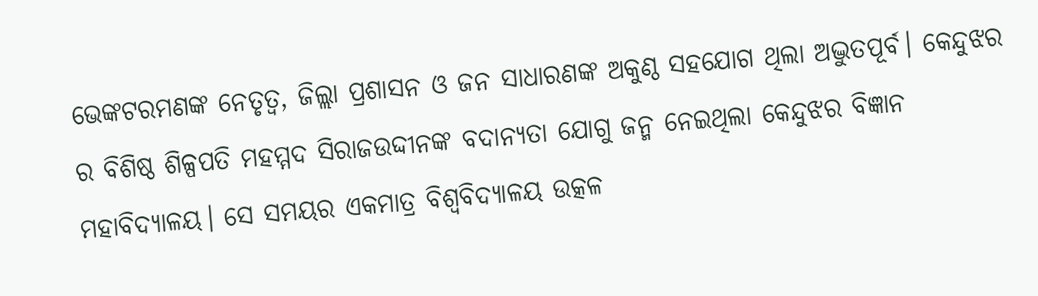ଭେଙ୍କଟରମଣଙ୍କ ନେତୃତ୍ବ, ଜିଲ୍ଲା ପ୍ରଶାସନ ଓ ଜନ ସାଧାରଣଙ୍କ ଅକୁଣ୍ଠ ସହଯୋଗ ଥିଲା ଅଦ୍ଭୁତପୂର୍ବ। କେନ୍ଦୁଝର ର ବିଶିଷ୍ଠ ଶିଳ୍ପପତି ମହମ୍ମଦ ସିରାଜଉଦ୍ଦୀନଙ୍କ ବଦାନ୍ଯତା ଯୋଗୁ ଜନ୍ମ ନେଇଥିଲା କେନ୍ଦୁଝର ବିଜ୍ଞାନ ମହାବିଦ୍ୟାଳୟ। ସେ ସମୟର ଏକମାତ୍ର ବିଶ୍ବବିଦ୍ୟାଳୟ ଉତ୍କଳ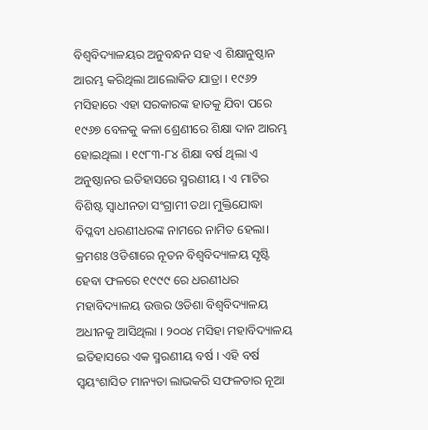ବିଶ୍ୱବିଦ୍ୟାଳୟର ଅନୁବନ୍ଧନ ସହ ଏ ଶିକ୍ଷାନୁଷ୍ଠାନ ଆରମ୍ଭ କରିଥିଲା ଆଲୋକିତ ଯାତ୍ରା । ୧୯୬୨ ମସିହାରେ ଏହା ସରକାରଙ୍କ ହାତକୁ ଯିବା ପରେ ୧୯୬୭ ବେଳକୁ କଳା ଶ୍ରେଣୀରେ ଶିକ୍ଷା ଦାନ ଆରମ୍ଭ ହୋଇଥିଲା । ୧୯୮୩-୮୪ ଶିକ୍ଷା ବର୍ଷ ଥିଲା ଏ ଅନୁଷ୍ଠାନର ଇତିହାସରେ ସ୍ମରଣୀୟ । ଏ ମାଟିର ବିଶିଷ୍ଟ ସ୍ବାଧୀନତା ସଂଗ୍ରାମୀ ତଥା ମୁକ୍ତିଯୋଦ୍ଧା ବିପ୍ଳବୀ ଧରଣୀଧରଙ୍କ ନାମରେ ନାମିତ ହେଲା। କ୍ରମଶଃ ଓଡିଶାରେ ନୂତନ ବିଶ୍ବବିଦ୍ୟାଳୟ ସୃଷ୍ଟି ହେବା ଫଳରେ ୧୯୯୯ ରେ ଧରଣୀଧର ମହାବିଦ୍ୟାଳୟ ଉତ୍ତର ଓଡିଶା ବିଶ୍ୱବିଦ୍ୟାଳୟ ଅଧୀନକୁ ଆସିଥିଲା । ୨୦୦୪ ମସିହା ମହାବିଦ୍ୟାଳୟ ଇତିହାସରେ ଏକ ସ୍ମରଣୀୟ ବର୍ଷ । ଏହି ବର୍ଷ ସ୍ବୟଂଶାସିତ ମାନ୍ୟତା ଲାଭକରି ସଫଳତାର ନୂଆ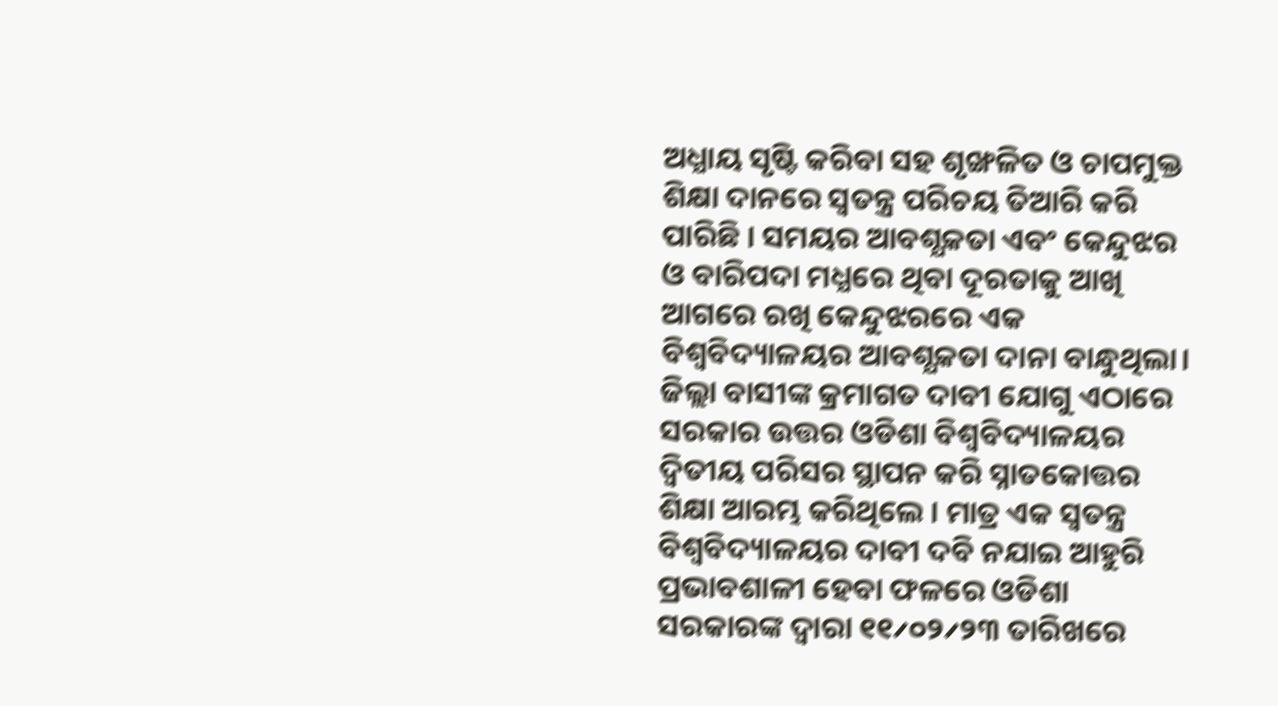ଅଧ୍ଯାୟ ସୃଷ୍ଟି କରିବା ସହ ଶୃଙ୍ଖଳିତ ଓ ଚାପମୁକ୍ତ ଶିକ୍ଷା ଦାନରେ ସ୍ବତନ୍ତ୍ର ପରିଚୟ ତିଆରି କରି ପାରିଛି । ସମୟର ଆବଶ୍ଯକତା ଏବଂ କେନ୍ଦୁଝର ଓ ବାରିପଦା ମଧ୍ଯରେ ଥିବା ଦୂରତାକୁ ଆଖି ଆଗରେ ରଖି କେନ୍ଦୁଝରରେ ଏକ ବିଶ୍ବବିଦ୍ୟାଳୟର ଆବଶ୍ଯକତା ଦାନା ବାନ୍ଧୁଥିଲା। ଜିଲ୍ଲା ବାସୀଙ୍କ କ୍ରମାଗତ ଦାବୀ ଯୋଗୁ ଏଠାରେ ସରକାର ଉତ୍ତର ଓଡିଶା ବିଶ୍ବବିଦ୍ୟାଳୟର ଦ୍ବିତୀୟ ପରିସର ସ୍ଥାପନ କରି ସ୍ନାତକୋତ୍ତର ଶିକ୍ଷା ଆରମ୍ଭ କରିଥିଲେ । ମାତ୍ର ଏକ ସ୍ବତନ୍ତ୍ର ବିଶ୍ବବିଦ୍ୟାଳୟର ଦାବୀ ଦବି ନଯାଇ ଆହୁରି ପ୍ରଭାବଶାଳୀ ହେବା ଫଳରେ ଓଡିଶା ସରକାରଙ୍କ ଦ୍ବାରା ୧୧୵୦୨୵୨୩ ତାରିଖରେ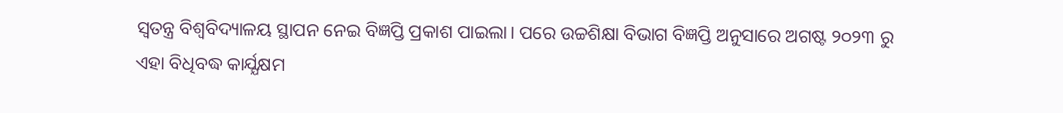ସ୍ବତନ୍ତ୍ର ବିଶ୍ବବିଦ୍ୟାଳୟ ସ୍ଥାପନ ନେଇ ବିଜ୍ଞପ୍ତି ପ୍ରକାଶ ପାଇଲା। ପରେ ଉଚ୍ଚଶିକ୍ଷା ବିଭାଗ ବିଜ୍ଞପ୍ତି ଅନୁସାରେ ଅଗଷ୍ଟ ୨୦୨୩ ରୁ ଏହା ବିଧିବଦ୍ଧ କାର୍ଯ୍ଯକ୍ଷମ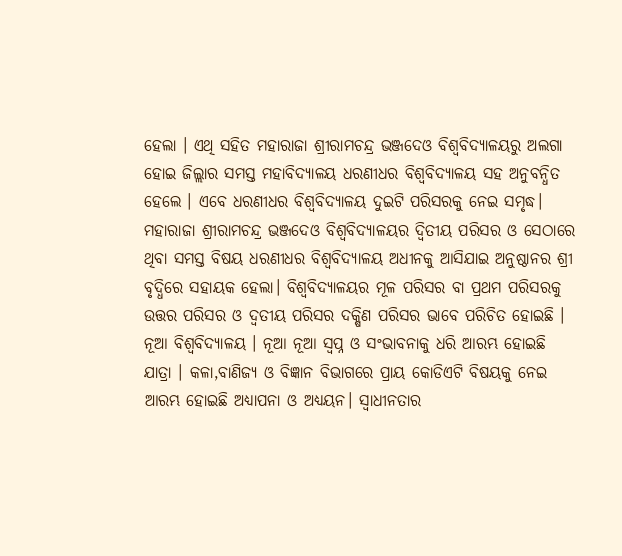ହେଲା । ଏଥି ସହିତ ମହାରାଜା ଶ୍ରୀରାମଚନ୍ଦ୍ର ଭଞ୍ଜଦେଓ ବିଶ୍ବବିଦ୍ୟାଳୟରୁ ଅଲଗା ହୋଇ ଜିଲ୍ଲାର ସମସ୍ତ ମହାବିଦ୍ୟାଳୟ ଧରଣୀଧର ବିଶ୍ବବିଦ୍ୟାଳୟ ସହ ଅନୁବନ୍ଧିତ ହେଲେ । ଏବେ ଧରଣୀଧର ବିଶ୍ବବିଦ୍ୟାଳୟ ଦୁଇଟି ପରିସରକୁ ନେଇ ସମୃଦ୍ଧ। ମହାରାଜା ଶ୍ରୀରାମଚନ୍ଦ୍ର ଭଞ୍ଜଦେଓ ବିଶ୍ବବିଦ୍ୟାଳୟର ଦ୍ବିତୀୟ ପରିସର ଓ ସେଠାରେ ଥିବା ସମସ୍ତ ବିଷୟ ଧରଣୀଧର ବିଶ୍ବବିଦ୍ୟାଳୟ ଅଧୀନକୁ ଆସିଯାଇ ଅନୁଷ୍ଠାନର ଶ୍ରୀ ବୃଦ୍ଧିରେ ସହାୟକ ହେଲା। ବିଶ୍ବବିଦ୍ୟାଳୟର ମୂଳ ପରିସର ବା ପ୍ରଥମ ପରିସରକୁ ଉତ୍ତର ପରିସର ଓ ଦ୍ବତୀୟ ପରିସର ଦକ୍ଷିଣ ପରିସର ଭାବେ ପରିଚିତ ହୋଇଛି । ନୂଆ ବିଶ୍ବବିଦ୍ୟାଳୟ । ନୂଆ ନୂଆ ସ୍ବପ୍ନ ଓ ସଂଭାବନାକୁ ଧରି ଆରମ୍ଭ ହୋଇଛି ଯାତ୍ରା । କଳା,ବାଣିଜ୍ଯ ଓ ବିଜ୍ଞାନ ବିଭାଗରେ ପ୍ରାୟ କୋଡିଏଟି ବିଷୟକୁ ନେଇ ଆରମ୍ଭ ହୋଇଛି ଅଧ୍ୟାପନା ଓ ଅଧ୍ଯୟନ। ସ୍ବାଧୀନତାର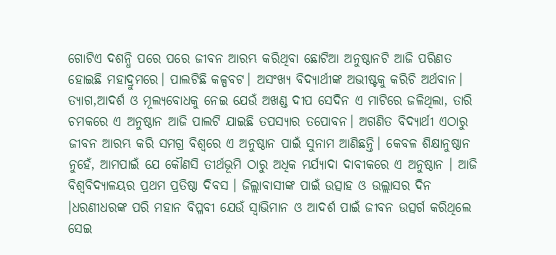ଗୋଟିଏ ଦଶନ୍ଧି ପରେ ପରେ ଜୀବନ ଆରମ୍ଭ କରିଥିବା ଛୋଟିଆ ଅନୁଷ୍ଠାନଟି ଆଜି ପରିଣତ ହୋଇଛି ମହାଦ୍ରୁମରେ। ପାଲଟିଛି କଳ୍ପବଟ। ଅସଂଖ୍ଯ ବିଦ୍ୟାର୍ଥୀଙ୍କ ଅଭୀଷ୍ଟକୁ କରିଚି ଅର୍ଥବାନ। ତ୍ଯାଗ,ଆଦର୍ଶ ଓ ମୂଲ୍ଯବୋଧକୁ ନେଇ ଯେଉଁ ଅଖଣ୍ଡ ଦୀପ ସେଦିନ ଏ ମାଟିରେ ଜଳିଥିଲା, ତାରି ଚମକରେ ଏ ଅନୁଷ୍ଠାନ ଆଜି ପାଲଟି ଯାଇଛି ତପସ୍ଯାର ତପୋବନ। ଅଗଣିତ ବିଦ୍ୟାର୍ଥୀ ଏଠାରୁ ଜୀବନ ଆରମ୍ଭ କରି ସମଗ୍ର ବିଶ୍ବରେ ଏ ଅନୁଷ୍ଠାନ ପାଇଁ ସୁନାମ ଆଣିଛନ୍ତି। କେବଳ ଶିକ୍ଷାନୁଷ୍ଠାନ ନୁହେଁ, ଆମପାଇଁ ଯେ କୌଣସି ତୀର୍ଥଭୂମି ଠାରୁ ଅଧିକ ମର୍ଯ୍ଯାଦା ଦାବୀକରେ ଏ ଅନୁଷ୍ଠାନ । ଆଜି ବିଶ୍ବବିଦ୍ୟାଳୟର ପ୍ରଥମ ପ୍ରତିଷ୍ଠା ଦିବସ । ଜିଲ୍ଲାବାସୀଙ୍କ ପାଇଁ ଉତ୍ସାହ ଓ ଉଲ୍ଲାସର ଦିନ ।ଧରଣୀଧରଙ୍କ ପରି ମହାନ ବିପ୍ଳବୀ ଯେଉଁ ସ୍ବାଭିମାନ ଓ ଆଦର୍ଶ ପାଇଁ ଜୀବନ ଉତ୍ସର୍ଗ କରିଥିଲେ ସେଇ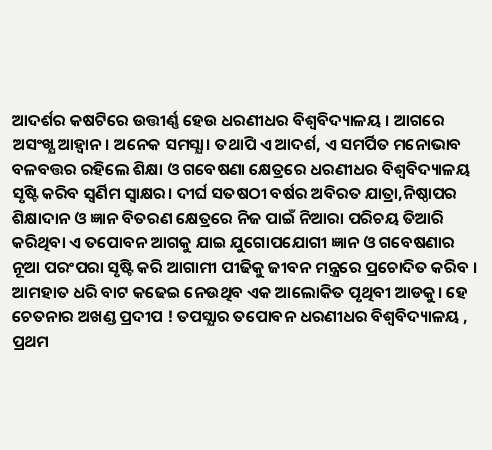ଆଦର୍ଶର କଷଟିରେ ଉତ୍ତୀର୍ଣ୍ଣ ହେଉ ଧରଣୀଧର ବିଶ୍ବବିଦ୍ୟାଳୟ । ଆଗରେ ଅସଂଖ୍ଯ ଆହ୍ବାନ। ଅନେକ ସମସ୍ଯା। ତଥାପି ଏ ଆଦର୍ଶ, ଏ ସମର୍ପିତ ମନୋଭାବ ବଳବତ୍ତର ରହିଲେ ଶିକ୍ଷା ଓ ଗବେଷଣା କ୍ଷେତ୍ରରେ ଧରଣୀଧର ବିଶ୍ବବିଦ୍ୟାଳୟ ସୃଷ୍ଟି କରିବ ସ୍ବର୍ଣିମ ସ୍ବାକ୍ଷର। ଦୀର୍ଘ ସତଷଠୀ ବର୍ଷର ଅବିରତ ଯାତ୍ରା,ନିଷ୍ଠାପର ଶିକ୍ଷାଦାନ ଓ ଜ୍ଞାନ ବିତରଣ କ୍ଷେତ୍ରରେ ନିଜ ପାଇଁ ନିଆରା ପରିଚୟ ତିଆରି କରିଥିବା ଏ ତପୋବନ ଆଗକୁ ଯାଇ ଯୁଗୋପଯୋଗୀ ଜ୍ଞାନ ଓ ଗବେଷଣାର ନୂଆ ପରଂପରା ସୃଷ୍ଟି କରି ଆଗାମୀ ପୀଢିକୁ ଜୀବନ ମନ୍ତ୍ରରେ ପ୍ରଚୋଦିତ କରିବ । ଆମହାତ ଧରି ବାଟ କଢେଇ ନେଉଥିବ ଏକ ଆଲୋକିତ ପୃଥିବୀ ଆଡକୁ। ହେ ଚେତନାର ଅଖଣ୍ଡ ପ୍ରଦୀପ ! ତପସ୍ଯାର ତପୋବନ ଧରଣୀଧର ବିଶ୍ବବିଦ୍ୟାଳୟ , ପ୍ରଥମ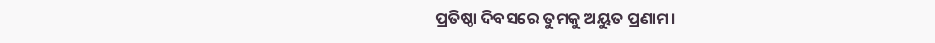ପ୍ରତିଷ୍ଠା ଦିବସରେ ତୁମକୁ ଅୟୁତ ପ୍ରଣାମ।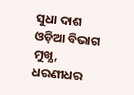ସୁଧା ଦାଶ
ଓଡ଼ିଆ ବିଭାଗ ମୁଖ୍ଯ,
ଧରଣୀଧର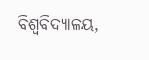ବିଶ୍ବବିଦ୍ୟାଳୟ,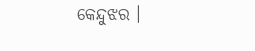କେନ୍ଦୁଝର ।